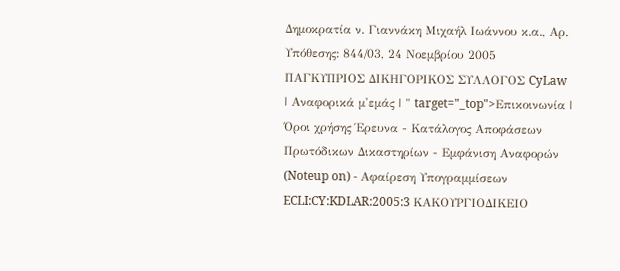Δημοκρατία ν. Γιαννάκη Μιχαήλ Ιωάννου κ.α., Αρ. Υπόθεσης: 844/03, 24 Νοεμβρίου 2005 ΠΑΓΚΥΠΡΙΟΣ ΔΙΚΗΓΟΡΙΚΟΣ ΣΥΛΛΟΓΟΣ CyLaw | Αναφορικά μ'εμάς | " target="_top">Επικοινωνία | Όροι χρήσης Έρευνα - Κατάλογος Αποφάσεων Πρωτόδικων Δικαστηρίων - Εμφάνιση Αναφορών (Noteup on) - Αφαίρεση Υπογραμμίσεων ECLI:CY:KDLAR:2005:3 ΚΑΚΟΥΡΓΙΟΔΙΚΕΙΟ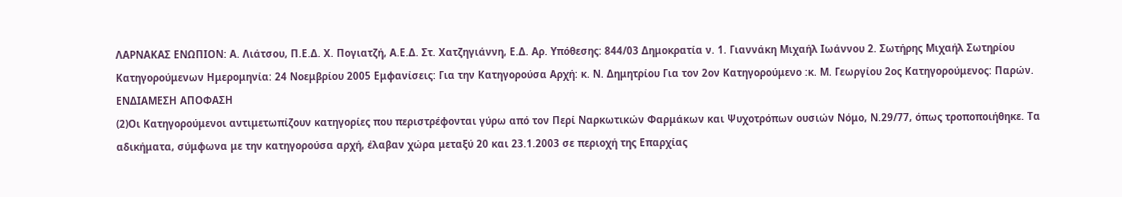ΛΑΡΝΑΚΑΣ ΕΝΩΠΙΟΝ: Α. Λιάτσου, Π.Ε.Δ. Χ. Πογιατζή, Α.Ε.Δ. Στ. Χατζηγιάννη, Ε.Δ. Αρ. Υπόθεσης: 844/03 Δημοκρατία ν. 1. Γιαννάκη Μιχαήλ Ιωάννου 2. Σωτήρης Μιχαήλ Σωτηρίου Κατηγορούμενων Ημερομηνία: 24 Νοεμβρίου 2005 Εμφανίσεις: Για την Κατηγορούσα Αρχή: κ. Ν. Δημητρίου Για τον 2ον Κατηγορούμενο :κ. Μ. Γεωργίου 2ος Κατηγορούμενος: Παρών. ΕΝΔΙΑΜΕΣΗ ΑΠΟΦΑΣΗ
(2)Οι Κατηγορούμενοι αντιμετωπίζουν κατηγορίες που περιστρέφονται γύρω από τον Περί Ναρκωτικών Φαρμάκων και Ψυχοτρόπων ουσιών Νόμο, Ν.29/77, όπως τροποποιήθηκε. Τα αδικήματα, σύμφωνα με την κατηγορούσα αρχή, έλαβαν χώρα μεταξύ 20 και 23.1.2003 σε περιοχή της Επαρχίας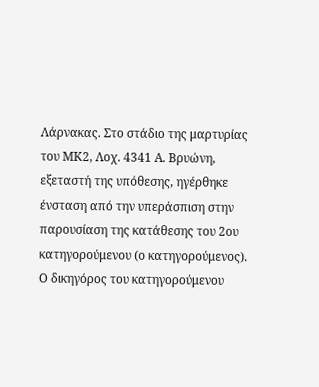Λάρνακας. Στο στάδιο της μαρτυρίας του ΜΚ2, Λοχ. 4341 Α. Βρυώνη, εξεταστή της υπόθεσης, ηγέρθηκε ένσταση από την υπεράσπιση στην παρουσίαση της κατάθεσης του 2ου κατηγορούμενου (ο κατηγορούμενος). Ο δικηγόρος του κατηγορούμενου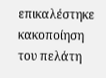επικαλέστηκε κακοποίηση του πελάτη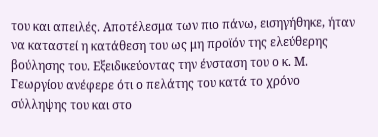του και απειλές. Αποτέλεσμα των πιο πάνω, εισηγήθηκε, ήταν να καταστεί η κατάθεση του ως μη προϊόν της ελεύθερης βούλησης του. Εξειδικεύοντας την ένσταση του ο κ. Μ. Γεωργίου ανέφερε ότι ο πελάτης του κατά το χρόνο σύλληψης του και στο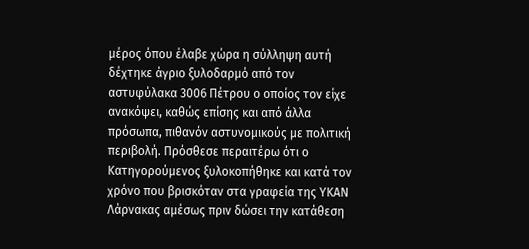μέρος όπου έλαβε χώρα η σύλληψη αυτή δέχτηκε άγριο ξυλοδαρμό από τον αστυφύλακα 3006 Πέτρου ο οποίος τον είχε ανακόψει, καθώς επίσης και από άλλα πρόσωπα, πιθανόν αστυνομικούς με πολιτική περιβολή. Πρόσθεσε περαιτέρω ότι ο Κατηγορούμενος ξυλοκοπήθηκε και κατά τον χρόνο που βρισκόταν στα γραφεία της ΥΚΑΝ Λάρνακας αμέσως πριν δώσει την κατάθεση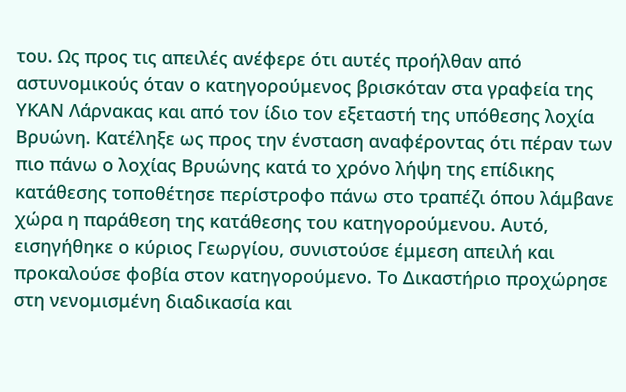του. Ως προς τις απειλές ανέφερε ότι αυτές προήλθαν από αστυνομικούς όταν ο κατηγορούμενος βρισκόταν στα γραφεία της ΥΚΑΝ Λάρνακας και από τον ίδιο τον εξεταστή της υπόθεσης λοχία Βρυώνη. Κατέληξε ως προς την ένσταση αναφέροντας ότι πέραν των πιο πάνω ο λοχίας Βρυώνης κατά το χρόνο λήψη της επίδικης κατάθεσης τοποθέτησε περίστροφο πάνω στο τραπέζι όπου λάμβανε χώρα η παράθεση της κατάθεσης του κατηγορούμενου. Αυτό, εισηγήθηκε ο κύριος Γεωργίου, συνιστούσε έμμεση απειλή και προκαλούσε φοβία στον κατηγορούμενο. Το Δικαστήριο προχώρησε στη νενομισμένη διαδικασία και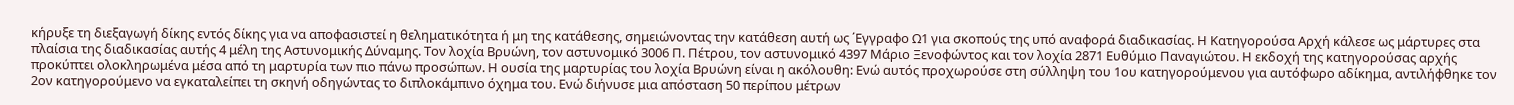κήρυξε τη διεξαγωγή δίκης εντός δίκης για να αποφασιστεί η θεληματικότητα ή μη της κατάθεσης, σημειώνοντας την κατάθεση αυτή ως ΄Εγγραφο Ω1 για σκοπούς της υπό αναφορά διαδικασίας. Η Κατηγορούσα Αρχή κάλεσε ως μάρτυρες στα πλαίσια της διαδικασίας αυτής 4 μέλη της Αστυνομικής Δύναμης. Τον λοχία Βρυώνη, τον αστυνομικό 3006 Π. Πέτρου, τον αστυνομικό 4397 Μάριο Ξενοφώντος και τον λοχία 2871 Ευθύμιο Παναγιώτου. Η εκδοχή της κατηγορούσας αρχής προκύπτει ολοκληρωμένα μέσα από τη μαρτυρία των πιο πάνω προσώπων. Η ουσία της μαρτυρίας του λοχία Βρυώνη είναι η ακόλουθη: Ενώ αυτός προχωρούσε στη σύλληψη του 1ου κατηγορούμενου για αυτόφωρο αδίκημα, αντιλήφθηκε τον 2ον κατηγορούμενο να εγκαταλείπει τη σκηνή οδηγώντας το διπλοκάμπινο όχημα του. Ενώ διήνυσε μια απόσταση 50 περίπου μέτρων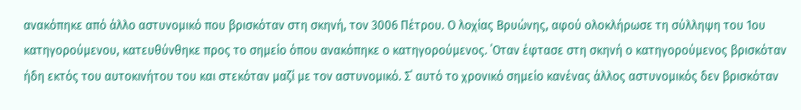ανακόπηκε από άλλο αστυνομικό που βρισκόταν στη σκηνή, τον 3006 Πέτρου. Ο λοχίας Βρυώνης, αφού ολοκλήρωσε τη σύλληψη του 1ου κατηγορούμενου, κατευθύνθηκε προς το σημείο όπου ανακόπηκε ο κατηγορούμενος. ΄Οταν έφτασε στη σκηνή ο κατηγορούμενος βρισκόταν ήδη εκτός του αυτοκινήτου του και στεκόταν μαζί με τον αστυνομικό. Σ΄ αυτό το χρονικό σημείο κανένας άλλος αστυνομικός δεν βρισκόταν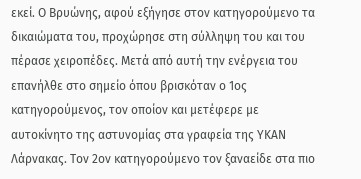εκεί. Ο Βρυώνης, αφού εξήγησε στον κατηγορούμενο τα δικαιώματα του, προχώρησε στη σύλληψη του και του πέρασε χειροπέδες. Μετά από αυτή την ενέργεια του επανήλθε στο σημείο όπου βρισκόταν ο 1ος κατηγορούμενος, τον οποίον και μετέφερε με αυτοκίνητο της αστυνομίας στα γραφεία της ΥΚΑΝ Λάρνακας. Τον 2ον κατηγορούμενο τον ξαναείδε στα πιο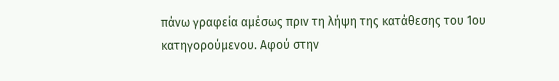πάνω γραφεία αμέσως πριν τη λήψη της κατάθεσης του 1ου κατηγορούμενου. Αφού στην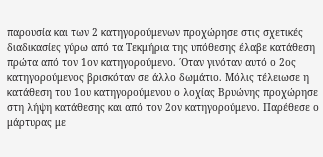παρουσία και των 2 κατηγορούμενων προχώρησε στις σχετικές διαδικασίες γύρω από τα Τεκμήρια της υπόθεσης έλαβε κατάθεση πρώτα από τον 1ον κατηγορούμενο. ΄Οταν γινόταν αυτό ο 2ος κατηγορούμενος βρισκόταν σε άλλο δωμάτιο. Μόλις τέλειωσε η κατάθεση του 1ου κατηγορούμενου ο λοχίας Βρυώνης προχώρησε στη λήψη κατάθεσης και από τον 2ον κατηγορούμενο. Παρέθεσε ο μάρτυρας με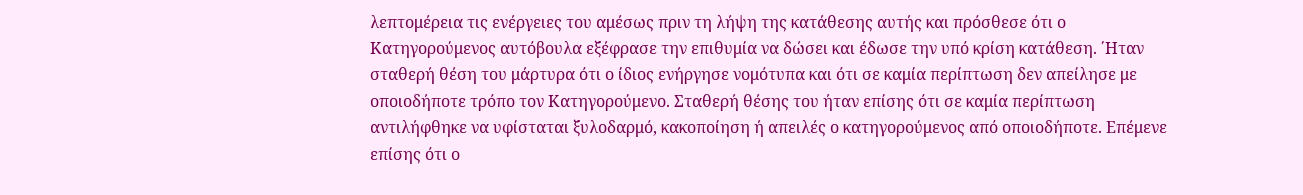λεπτομέρεια τις ενέργειες του αμέσως πριν τη λήψη της κατάθεσης αυτής και πρόσθεσε ότι ο Κατηγορούμενος αυτόβουλα εξέφρασε την επιθυμία να δώσει και έδωσε την υπό κρίση κατάθεση. ΄Ηταν σταθερή θέση του μάρτυρα ότι ο ίδιος ενήργησε νομότυπα και ότι σε καμία περίπτωση δεν απείλησε με οποιοδήποτε τρόπο τον Κατηγορούμενο. Σταθερή θέσης του ήταν επίσης ότι σε καμία περίπτωση αντιλήφθηκε να υφίσταται ξυλοδαρμό, κακοποίηση ή απειλές ο κατηγορούμενος από οποιοδήποτε. Επέμενε επίσης ότι ο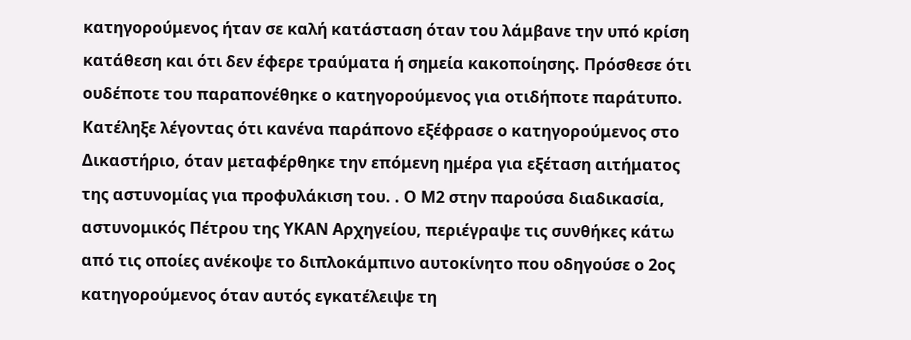κατηγορούμενος ήταν σε καλή κατάσταση όταν του λάμβανε την υπό κρίση κατάθεση και ότι δεν έφερε τραύματα ή σημεία κακοποίησης. Πρόσθεσε ότι ουδέποτε του παραπονέθηκε ο κατηγορούμενος για οτιδήποτε παράτυπο. Κατέληξε λέγοντας ότι κανένα παράπονο εξέφρασε ο κατηγορούμενος στο Δικαστήριο, όταν μεταφέρθηκε την επόμενη ημέρα για εξέταση αιτήματος της αστυνομίας για προφυλάκιση του. . Ο Μ2 στην παρούσα διαδικασία, αστυνομικός Πέτρου της ΥΚΑΝ Αρχηγείου, περιέγραψε τις συνθήκες κάτω από τις οποίες ανέκοψε το διπλοκάμπινο αυτοκίνητο που οδηγούσε ο 2ος κατηγορούμενος όταν αυτός εγκατέλειψε τη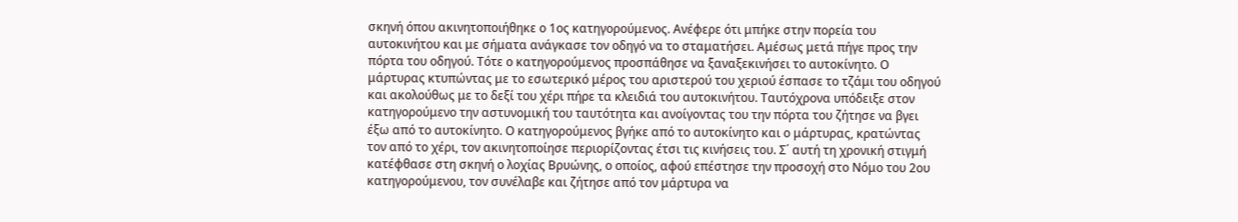σκηνή όπου ακινητοποιήθηκε ο 1ος κατηγορούμενος. Ανέφερε ότι μπήκε στην πορεία του αυτοκινήτου και με σήματα ανάγκασε τον οδηγό να το σταματήσει. Αμέσως μετά πήγε προς την πόρτα του οδηγού. Τότε ο κατηγορούμενος προσπάθησε να ξαναξεκινήσει το αυτοκίνητο. Ο μάρτυρας κτυπώντας με το εσωτερικό μέρος του αριστερού του χεριού έσπασε το τζάμι του οδηγού και ακολούθως με το δεξί του χέρι πήρε τα κλειδιά του αυτοκινήτου. Ταυτόχρονα υπόδειξε στον κατηγορούμενο την αστυνομική του ταυτότητα και ανοίγοντας του την πόρτα του ζήτησε να βγει έξω από το αυτοκίνητο. Ο κατηγορούμενος βγήκε από το αυτοκίνητο και ο μάρτυρας, κρατώντας τον από το χέρι, τον ακινητοποίησε περιορίζοντας έτσι τις κινήσεις του. Σ΄ αυτή τη χρονική στιγμή κατέφθασε στη σκηνή ο λοχίας Βρυώνης, ο οποίος, αφού επέστησε την προσοχή στο Νόμο του 2ου κατηγορούμενου, τον συνέλαβε και ζήτησε από τον μάρτυρα να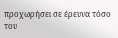προχωρήσει σε έρευνα τόσο του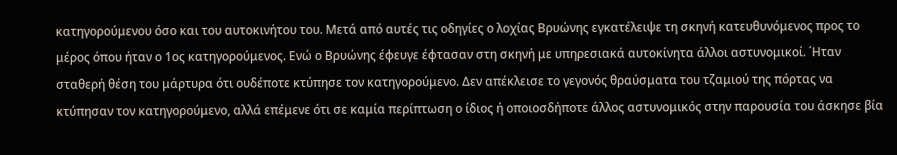κατηγορούμενου όσο και του αυτοκινήτου του. Μετά από αυτές τις οδηγίες ο λοχίας Βρυώνης εγκατέλειψε τη σκηνή κατευθυνόμενος προς το μέρος όπου ήταν ο 1ος κατηγορούμενος. Ενώ ο Βρυώνης έφευγε έφτασαν στη σκηνή με υπηρεσιακά αυτοκίνητα άλλοι αστυνομικοί. ΄Ηταν σταθερή θέση του μάρτυρα ότι ουδέποτε κτύπησε τον κατηγορούμενο. Δεν απέκλεισε το γεγονός θραύσματα του τζαμιού της πόρτας να κτύπησαν τον κατηγορούμενο, αλλά επέμενε ότι σε καμία περίπτωση ο ίδιος ή οποιοσδήποτε άλλος αστυνομικός στην παρουσία του άσκησε βία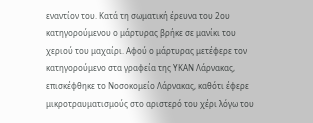εναντίον του. Κατά τη σωματική έρευνα του 2ου κατηγορούμενου ο μάρτυρας βρήκε σε μανίκι του χεριού του μαχαίρι. Αφού ο μάρτυρας μετέφερε τον κατηγορούμενο στα γραφεία της ΥΚΑΝ Λάρνακας, επισκέφθηκε το Νοσοκομείο Λάρνακας, καθότι έφερε μικροτραυματισμούς στο αριστερό του χέρι λόγω του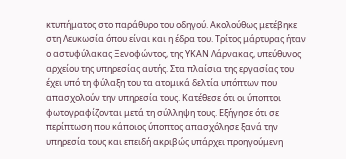κτυπήματος στο παράθυρο του οδηγού. Ακολούθως μετέβηκε στη Λευκωσία όπου είναι και η έδρα του. Τρίτος μάρτυρας ήταν ο αστυφύλακας Ξενοφώντος, της ΥΚΑΝ Λάρνακας, υπεύθυνος αρχείου της υπηρεσίας αυτής. Στα πλαίσια της εργασίας του έχει υπό τη φύλαξη του τα ατομικά δελτία υπόπτων που απασχολούν την υπηρεσία τους. Κατέθεσε ότι οι ύποπτοι φωτογραφίζονται μετά τη σύλληψη τους. Εξήγησε ότι σε περίπτωση που κάποιος ύποπτος απασχόλησε ξανά την υπηρεσία τους και επειδή ακριβώς υπάρχει προηγούμενη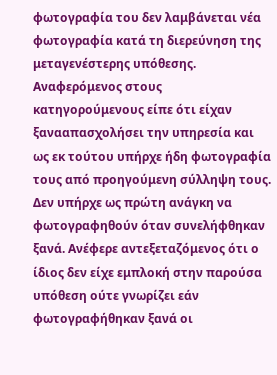φωτογραφία του δεν λαμβάνεται νέα φωτογραφία κατά τη διερεύνηση της μεταγενέστερης υπόθεσης. Αναφερόμενος στους κατηγορούμενους είπε ότι είχαν ξανααπασχολήσει την υπηρεσία και ως εκ τούτου υπήρχε ήδη φωτογραφία τους από προηγούμενη σύλληψη τους. Δεν υπήρχε ως πρώτη ανάγκη να φωτογραφηθούν όταν συνελήφθηκαν ξανά. Ανέφερε αντεξεταζόμενος ότι ο ίδιος δεν είχε εμπλοκή στην παρούσα υπόθεση ούτε γνωρίζει εάν φωτογραφήθηκαν ξανά οι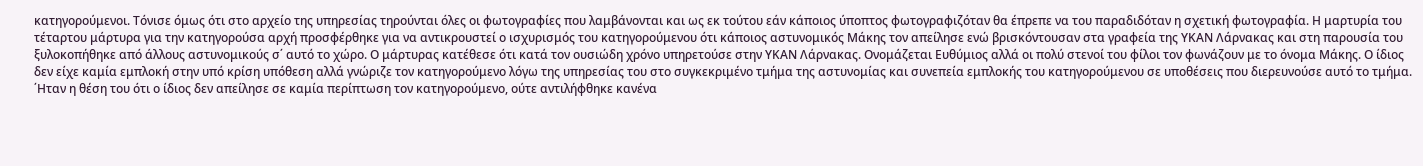κατηγορούμενοι. Τόνισε όμως ότι στο αρχείο της υπηρεσίας τηρούνται όλες οι φωτογραφίες που λαμβάνονται και ως εκ τούτου εάν κάποιος ύποπτος φωτογραφιζόταν θα έπρεπε να του παραδιδόταν η σχετική φωτογραφία. Η μαρτυρία του τέταρτου μάρτυρα για την κατηγορούσα αρχή προσφέρθηκε για να αντικρουστεί ο ισχυρισμός του κατηγορούμενου ότι κάποιος αστυνομικός Μάκης τον απείλησε ενώ βρισκόντουσαν στα γραφεία της ΥΚΑΝ Λάρνακας και στη παρουσία του ξυλοκοπήθηκε από άλλους αστυνομικούς σ΄ αυτό το χώρο. Ο μάρτυρας κατέθεσε ότι κατά τον ουσιώδη χρόνο υπηρετούσε στην ΥΚΑΝ Λάρνακας. Ονομάζεται Ευθύμιος αλλά οι πολύ στενοί του φίλοι τον φωνάζουν με το όνομα Μάκης. Ο ίδιος δεν είχε καμία εμπλοκή στην υπό κρίση υπόθεση αλλά γνώριζε τον κατηγορούμενο λόγω της υπηρεσίας του στο συγκεκριμένο τμήμα της αστυνομίας και συνεπεία εμπλοκής του κατηγορούμενου σε υποθέσεις που διερευνούσε αυτό το τμήμα. ΄Ηταν η θέση του ότι ο ίδιος δεν απείλησε σε καμία περίπτωση τον κατηγορούμενο, ούτε αντιλήφθηκε κανένα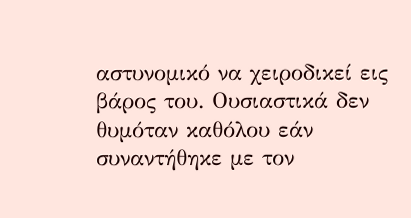αστυνομικό να χειροδικεί εις βάρος του. Ουσιαστικά δεν θυμόταν καθόλου εάν συναντήθηκε με τον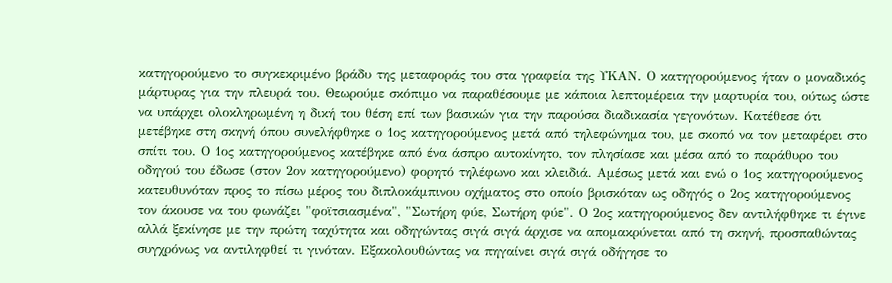κατηγορούμενο το συγκεκριμένο βράδυ της μεταφοράς του στα γραφεία της ΥΚΑΝ. Ο κατηγορούμενος ήταν ο μοναδικός μάρτυρας για την πλευρά του. Θεωρούμε σκόπιμο να παραθέσουμε με κάποια λεπτομέρεια την μαρτυρία του, ούτως ώστε να υπάρχει ολοκληρωμένη η δική του θέση επί των βασικών για την παρούσα διαδικασία γεγονότων. Κατέθεσε ότι μετέβηκε στη σκηνή όπου συνελήφθηκε ο 1ος κατηγορούμενος μετά από τηλεφώνημα του, με σκοπό να τον μεταφέρει στο σπίτι του. Ο 1ος κατηγορούμενος κατέβηκε από ένα άσπρο αυτοκίνητο, τον πλησίασε και μέσα από το παράθυρο του οδηγού του έδωσε (στον 2ον κατηγορούμενο) φορητό τηλέφωνο και κλειδιά. Αμέσως μετά και ενώ ο 1ος κατηγορούμενος κατευθυνόταν προς το πίσω μέρος του διπλοκάμπινου οχήματος στο οποίο βρισκόταν ως οδηγός ο 2ος κατηγορούμενος τον άκουσε να του φωνάζει "φοϊτσιασμένα", "Σωτήρη φύε, Σωτήρη φύε". Ο 2ος κατηγορούμενος δεν αντιλήφθηκε τι έγινε αλλά ξεκίνησε με την πρώτη ταχύτητα και οδηγώντας σιγά σιγά άρχισε να απομακρύνεται από τη σκηνή, προσπαθώντας συγχρόνως να αντιληφθεί τι γινόταν. Εξακολουθώντας να πηγαίνει σιγά σιγά οδήγησε το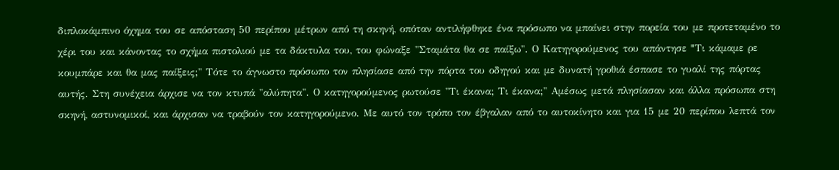διπλοκάμπινο όχημα του σε απόσταση 50 περίπου μέτρων από τη σκηνή, οπόταν αντιλήφθηκε ένα πρόσωπο να μπαίνει στην πορεία του με προτεταμένο το χέρι του και κάνοντας το σχήμα πιστολιού με τα δάκτυλα του, του φώναξε "Σταμάτα θα σε παίξω". Ο Κατηγορούμενος του απάντησε "Tι κάμαμε ρε κουμπάρε και θα μας παίξεις;" Τότε το άγνωστο πρόσωπο τον πλησίασε από την πόρτα του οδηγού και με δυνατή γροθιά έσπασε το γυαλί της πόρτας αυτής. Στη συνέχεια άρχισε να τον κτυπά "αλύπητα". Ο κατηγορούμενος ρωτούσε "Τι έκανα; Τι έκανα;" Αμέσως μετά πλησίασαν και άλλα πρόσωπα στη σκηνή, αστυνομικοί, και άρχισαν να τραβούν τον κατηγορούμενο. Με αυτό τον τρόπο τον έβγαλαν από το αυτοκίνητο και για 15 με 20 περίπου λεπτά τον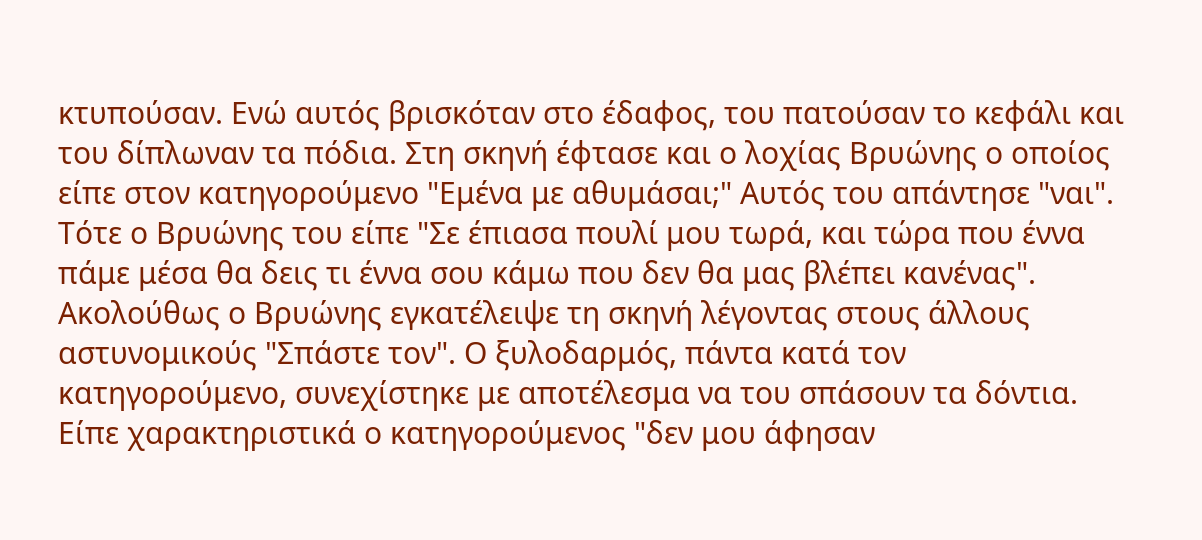κτυπούσαν. Ενώ αυτός βρισκόταν στο έδαφος, του πατούσαν το κεφάλι και του δίπλωναν τα πόδια. Στη σκηνή έφτασε και ο λοχίας Βρυώνης ο οποίος είπε στον κατηγορούμενο "Εμένα με αθυμάσαι;" Αυτός του απάντησε "ναι". Tότε ο Βρυώνης του είπε "Σε έπιασα πουλί μου τωρά, και τώρα που έννα πάμε μέσα θα δεις τι έννα σου κάμω που δεν θα μας βλέπει κανένας". Ακολούθως ο Βρυώνης εγκατέλειψε τη σκηνή λέγοντας στους άλλους αστυνομικούς "Σπάστε τον". Ο ξυλοδαρμός, πάντα κατά τον κατηγορούμενο, συνεχίστηκε με αποτέλεσμα να του σπάσουν τα δόντια. Είπε χαρακτηριστικά ο κατηγορούμενος "δεν μου άφησαν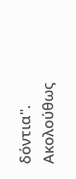δόντια". Ακολούθως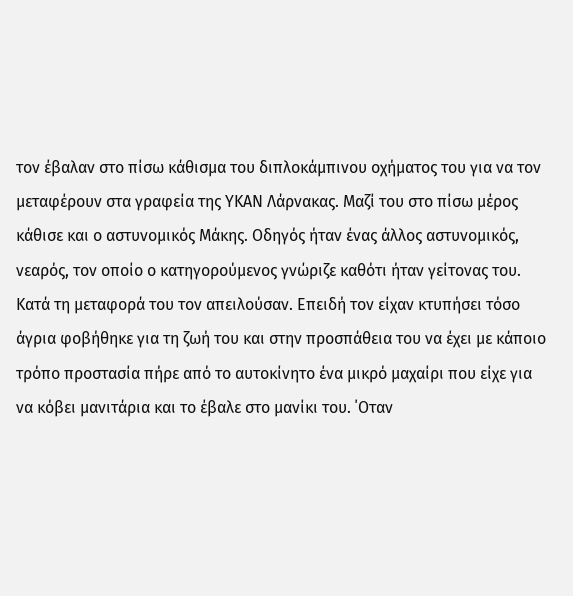τον έβαλαν στο πίσω κάθισμα του διπλοκάμπινου οχήματος του για να τον μεταφέρουν στα γραφεία της ΥΚΑΝ Λάρνακας. Μαζί του στο πίσω μέρος κάθισε και ο αστυνομικός Μάκης. Οδηγός ήταν ένας άλλος αστυνομικός, νεαρός, τον οποίο ο κατηγορούμενος γνώριζε καθότι ήταν γείτονας του. Κατά τη μεταφορά του τον απειλούσαν. Επειδή τον είχαν κτυπήσει τόσο άγρια φοβήθηκε για τη ζωή του και στην προσπάθεια του να έχει με κάποιο τρόπο προστασία πήρε από το αυτοκίνητο ένα μικρό μαχαίρι που είχε για να κόβει μανιτάρια και το έβαλε στο μανίκι του. ΄Οταν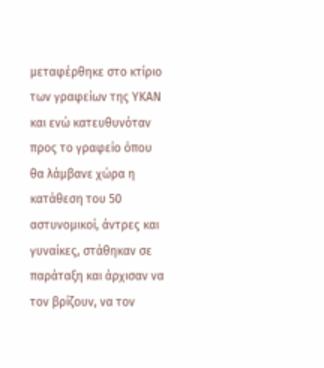μεταφέρθηκε στο κτίριο των γραφείων της ΥΚΑΝ και ενώ κατευθυνόταν προς το γραφείο όπου θα λάμβανε χώρα η κατάθεση του 50 αστυνομικοί, άντρες και γυναίκες, στάθηκαν σε παράταξη και άρχισαν να τον βρίζουν, να τον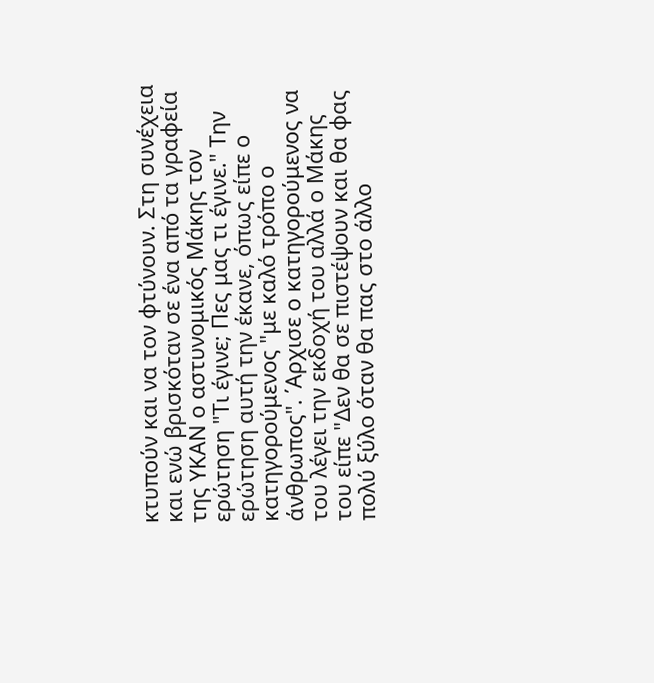κτυπούν και να τον φτύνουν. Στη συνέχεια και ενώ βρισκόταν σε ένα από τα γραφεία της ΥΚΑΝ ο αστυνομικός Μάκης τον ερώτηση "Τι έγινε; Πες μας τι έγινε." Την ερώτηση αυτή την έκανε, όπως είπε ο κατηγορούμενος "με καλό τρόπο ο άνθρωπος". ΄Αρχισε ο κατηγορούμενος να του λέγει την εκδοχή του αλλά ο Μάκης του είπε "Δεν θα σε πιστέψουν και θα φας πολύ ξύλο όταν θα πας στο άλλο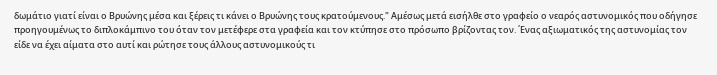δωμάτιο γιατί είναι ο Βρυώνης μέσα και ξέρεις τι κάνει ο Βρυώνης τους κρατούμενους." Αμέσως μετά εισήλθε στο γραφείο ο νεαρός αστυνομικός που οδήγησε προηγουμένως το διπλοκάμπινο του όταν τον μετέφερε στα γραφεία και τον κτύπησε στο πρόσωπο βρίζοντας τον. ΄Ενας αξιωματικός της αστυνομίας τον είδε να έχει αίματα στο αυτί και ρώτησε τους άλλους αστυνομικούς τι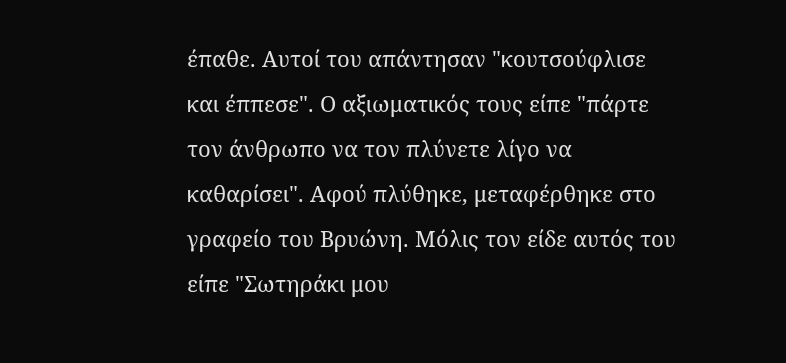έπαθε. Αυτοί του απάντησαν "κουτσούφλισε και έππεσε". Ο αξιωματικός τους είπε "πάρτε τον άνθρωπο να τον πλύνετε λίγο να καθαρίσει". Αφού πλύθηκε, μεταφέρθηκε στο γραφείο του Βρυώνη. Μόλις τον είδε αυτός του είπε "Σωτηράκι μου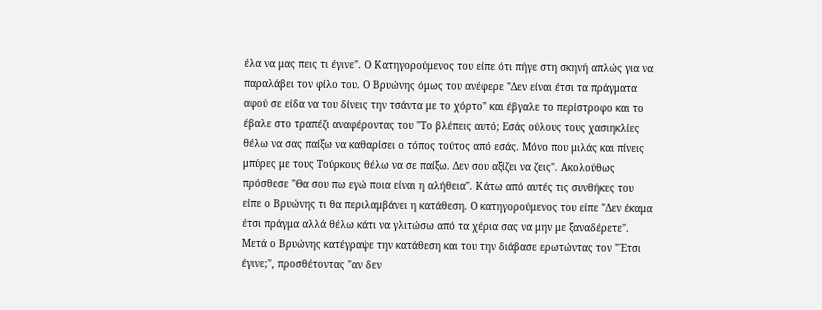έλα να μας πεις τι έγινε". Ο Κατηγορούμενος του είπε ότι πήγε στη σκηνή απλώς για να παραλάβει τον φίλο του. Ο Βρυώνης όμως του ανέφερε "Δεν είναι έτσι τα πράγματα αφού σε είδα να του δίνεις την τσάντα με το χόρτο" και έβγαλε το περίστροφο και το έβαλε στο τραπέζι αναφέροντας του "Το βλέπεις αυτό; Εσάς ούλους τους χασιηκλίες θέλω να σας παίξω να καθαρίσει ο τόπος τούτος από εσάς. Μόνο που μιλάς και πίνεις μπύρες με τους Τούρκους θέλω να σε παίξω. Δεν σου αξίζει να ζεις". Ακολούθως πρόσθεσε "Θα σου πω εγώ ποια είναι η αλήθεια". Κάτω από αυτές τις συνθήκες του είπε ο Βρυώνης τι θα περιλαμβάνει η κατάθεση. Ο κατηγορούμενος του είπε "Δεν έκαμα έτσι πράγμα αλλά θέλω κάτι να γλιτώσω από τα χέρια σας να μην με ξαναδέρετε". Μετά ο Βρυώνης κατέγραψε την κατάθεση και του την διάβασε ερωτώντας τον "΄Ετσι έγινε;", προσθέτοντας "αν δεν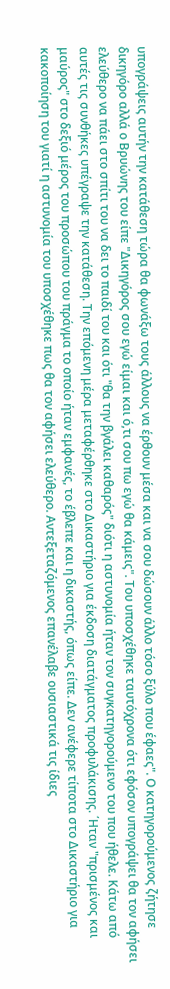υπογράψεις αυτήν την κατάθεση τώρα θα φωνάξω τους άλλους να έρθουν μέσα και να σου δώσουν άλλο τόσο ξύλο που έφαες". Ο κατηγορούμενος ζήτησε δικηγόρο αλλά ο Βρυώνης του είπε "Δικηγόρος σου εγώ είμαι και ό,τι σου πω εγώ θα κάμεις". Του υποσχέθηκε ταυτόχρονα ότι εφόσον υπογράψει θα τον αφήσει ελεύθερο να πάει στο σπίτι του να δει το παιδί του και ότι "θα την βγάλει καθαρός" διότι η αστυνομία ήταν τον συγκατηγορούμενο του που ήθελε. Κάτω από αυτές τις συνθήκες υπέγραψε την κατάθεση. Την επόμενη μέρα μεταφέρθηκε στο Δικαστήριο για έκδοση διατάγματος προφυλάκισης. ΄Ηταν "πρισμένος και μαύρος" στο δεξιό μέρος του προσώπου του πράγμα το οποίο ήταν εμφανές, το έβλεπε και η δικαστής, όπως είπε. Δεν ανέφερε τίποτα στο Δικαστήριο για κακοποίηση του γιατί η αστυνομία του υποσχέθηκε πως θα τον αφήσει ελεύθερο. Αντεξεταζόμενος επανέλαβε ουσιαστικά τις ίδιες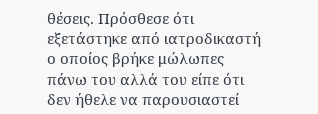θέσεις. Πρόσθεσε ότι εξετάστηκε από ιατροδικαστή ο οποίος βρήκε μώλωπες πάνω του αλλά του είπε ότι δεν ήθελε να παρουσιαστεί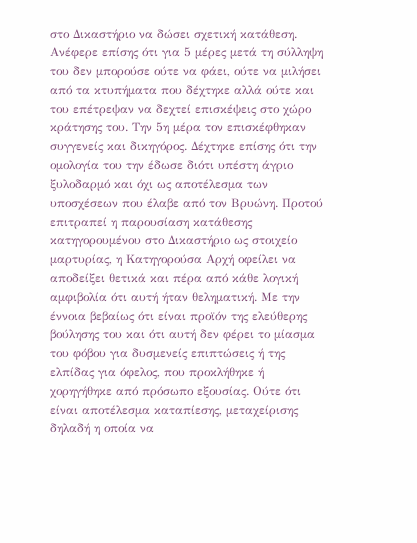στο Δικαστήριο να δώσει σχετική κατάθεση. Ανέφερε επίσης ότι για 5 μέρες μετά τη σύλληψη του δεν μπορούσε ούτε να φάει, ούτε να μιλήσει από τα κτυπήματα που δέχτηκε αλλά ούτε και του επέτρεψαν να δεχτεί επισκέψεις στο χώρο κράτησης του. Την 5η μέρα τον επισκέφθηκαν συγγενείς και δικηγόρος. Δέχτηκε επίσης ότι την ομολογία του την έδωσε διότι υπέστη άγριο ξυλοδαρμό και όχι ως αποτέλεσμα των υποσχέσεων που έλαβε από τον Βρυώνη. Προτού επιτραπεί η παρουσίαση κατάθεσης κατηγορουμένου στο Δικαστήριο ως στοιχείο μαρτυρίας, η Κατηγορούσα Αρχή οφείλει να αποδείξει θετικά και πέρα από κάθε λογική αμφιβολία ότι αυτή ήταν θεληματική. Με την έννοια βεβαίως ότι είναι προϊόν της ελεύθερης βούλησης του και ότι αυτή δεν φέρει το μίασμα του φόβου για δυσμενείς επιπτώσεις ή της ελπίδας για όφελος, που προκλήθηκε ή χορηγήθηκε από πρόσωπο εξουσίας. Ούτε ότι είναι αποτέλεσμα καταπίεσης, μεταχείρισης δηλαδή η οποία να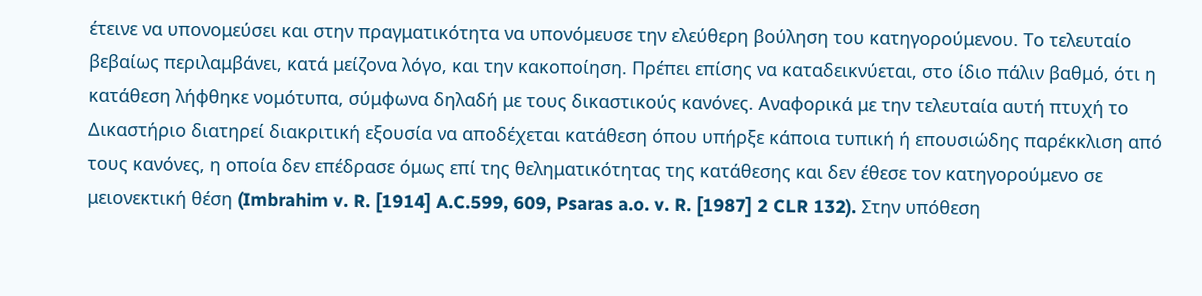έτεινε να υπονομεύσει και στην πραγματικότητα να υπονόμευσε την ελεύθερη βούληση του κατηγορούμενου. Το τελευταίο βεβαίως περιλαμβάνει, κατά μείζονα λόγο, και την κακοποίηση. Πρέπει επίσης να καταδεικνύεται, στο ίδιο πάλιν βαθμό, ότι η κατάθεση λήφθηκε νομότυπα, σύμφωνα δηλαδή με τους δικαστικούς κανόνες. Αναφορικά με την τελευταία αυτή πτυχή το Δικαστήριο διατηρεί διακριτική εξουσία να αποδέχεται κατάθεση όπου υπήρξε κάποια τυπική ή επουσιώδης παρέκκλιση από τους κανόνες, η οποία δεν επέδρασε όμως επί της θεληματικότητας της κατάθεσης και δεν έθεσε τον κατηγορούμενο σε μειονεκτική θέση (Imbrahim v. R. [1914] A.C.599, 609, Psaras a.o. v. R. [1987] 2 CLR 132). Στην υπόθεση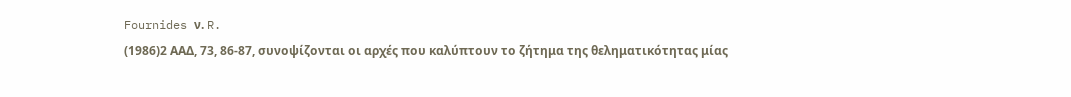Fournides ν. R.
(1986)2 ΑΑΔ, 73, 86-87, συνοψίζονται οι αρχές που καλύπτουν το ζήτημα της θεληματικότητας μίας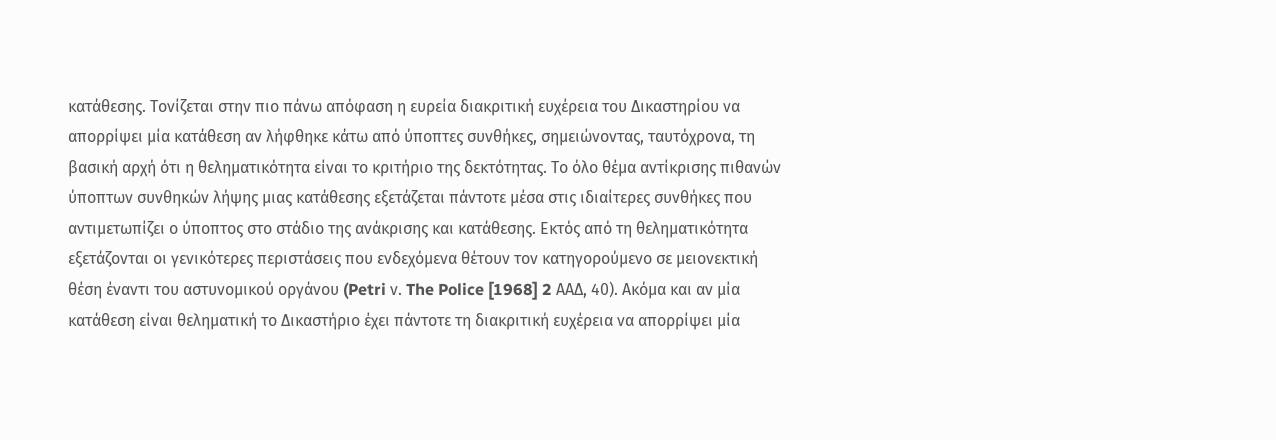κατάθεσης. Τονίζεται στην πιο πάνω απόφαση η ευρεία διακριτική ευχέρεια του Δικαστηρίου να απορρίψει μία κατάθεση αν λήφθηκε κάτω από ύποπτες συνθήκες, σημειώνοντας, ταυτόχρονα, τη βασική αρχή ότι η θεληματικότητα είναι το κριτήριο της δεκτότητας. Το όλο θέμα αντίκρισης πιθανών ύποπτων συνθηκών λήψης μιας κατάθεσης εξετάζεται πάντοτε μέσα στις ιδιαίτερες συνθήκες που αντιμετωπίζει ο ύποπτος στο στάδιο της ανάκρισης και κατάθεσης. Εκτός από τη θεληματικότητα εξετάζονται οι γενικότερες περιστάσεις που ενδεχόμενα θέτουν τον κατηγορούμενο σε μειονεκτική θέση έναντι του αστυνομικού οργάνου (Petri ν. The Police [1968] 2 ΑΑΔ, 40). Ακόμα και αν μία κατάθεση είναι θεληματική το Δικαστήριο έχει πάντοτε τη διακριτική ευχέρεια να απορρίψει μία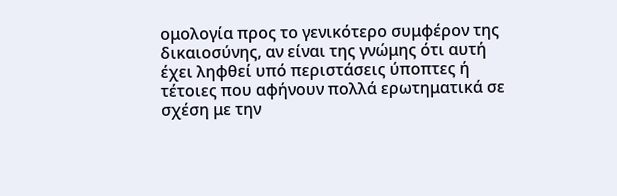ομολογία προς το γενικότερο συμφέρον της δικαιοσύνης, αν είναι της γνώμης ότι αυτή έχει ληφθεί υπό περιστάσεις ύποπτες ή τέτοιες που αφήνουν πολλά ερωτηματικά σε σχέση με την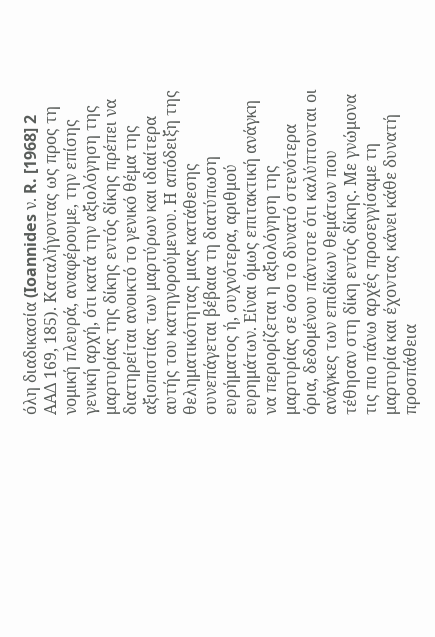όλη διαδικασία (Ioannides ν. R. [1968] 2 ΑΑΔ 169, 185). Καταλήγοντας ως προς τη νομική πλευρά, αναφέρουμε, την επίσης γενική αρχή, ότι κατά την αξιολόγηση της μαρτυρίας της δίκης εντός δίκης πρέπει να διατηρείται ανοικτό το γενικό θέμα της αξιοπιστίας των μαρτύρων και ιδιαίτερα αυτής του κατηγορούμενου. Η απόδειξη της θεληματικότητας μιας κατάθεσης συνεπάγεται βέβαια τη διατύπωση ευρήματος ή, συχνότερα, αριθμού ευρημάτων. Είναι όμως επιτακτική ανάγκη να περιορίζεται η αξιολόγηση της μαρτυρίας σε όσο το δυνατό στενότερα όρια, δεδομένου πάντοτε ότι καλύπτονται οι ανάγκες των επιδίκων θεμάτων που τέθησαν στη δίκη εντός δίκης. Με γνώμονα τις πιο πάνω αρχές προσεγγίσαμε τη μαρτυρία και έχοντας κάνει κάθε δυνατή προσπάθεια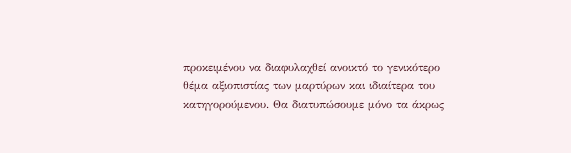προκειμένου να διαφυλαχθεί ανοικτό το γενικότερο θέμα αξιοπιστίας των μαρτύρων και ιδιαίτερα του κατηγορούμενου. Θα διατυπώσουμε μόνο τα άκρως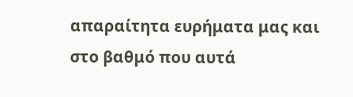απαραίτητα ευρήματα μας και στο βαθμό που αυτά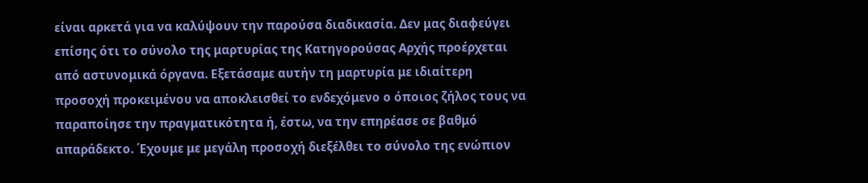είναι αρκετά για να καλύψουν την παρούσα διαδικασία. Δεν μας διαφεύγει επίσης ότι το σύνολο της μαρτυρίας της Κατηγορούσας Αρχής προέρχεται από αστυνομικά όργανα. Εξετάσαμε αυτήν τη μαρτυρία με ιδιαίτερη προσοχή προκειμένου να αποκλεισθεί το ενδεχόμενο ο όποιος ζήλος τους να παραποίησε την πραγματικότητα ή, έστω, να την επηρέασε σε βαθμό απαράδεκτο. ΄Εχουμε με μεγάλη προσοχή διεξέλθει το σύνολο της ενώπιον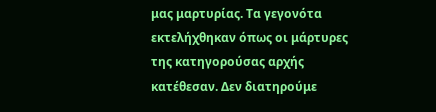μας μαρτυρίας. Τα γεγονότα εκτελήχθηκαν όπως οι μάρτυρες της κατηγορούσας αρχής κατέθεσαν. Δεν διατηρούμε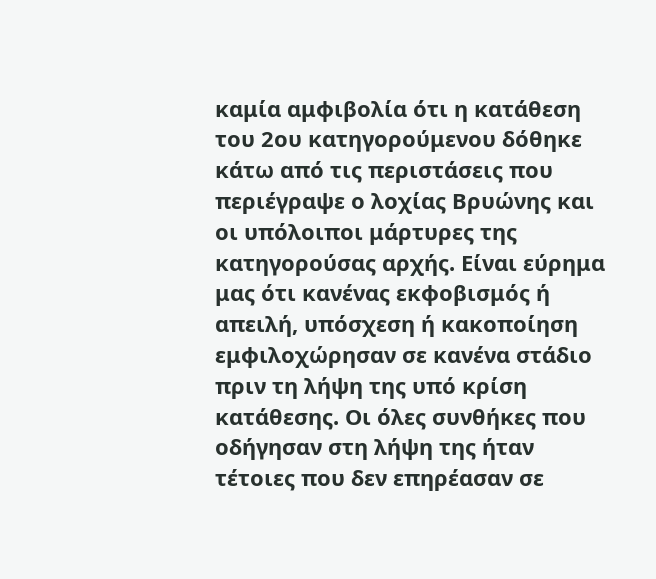καμία αμφιβολία ότι η κατάθεση του 2ου κατηγορούμενου δόθηκε κάτω από τις περιστάσεις που περιέγραψε ο λοχίας Βρυώνης και οι υπόλοιποι μάρτυρες της κατηγορούσας αρχής. Είναι εύρημα μας ότι κανένας εκφοβισμός ή απειλή, υπόσχεση ή κακοποίηση εμφιλοχώρησαν σε κανένα στάδιο πριν τη λήψη της υπό κρίση κατάθεσης. Οι όλες συνθήκες που οδήγησαν στη λήψη της ήταν τέτοιες που δεν επηρέασαν σε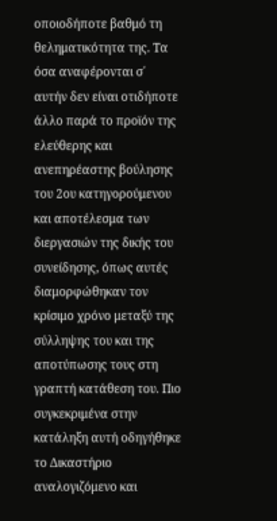οποιοδήποτε βαθμό τη θεληματικότητα της. Τα όσα αναφέρονται σ΄ αυτήν δεν είναι οτιδήποτε άλλο παρά το προϊόν της ελεύθερης και ανεπηρέαστης βούλησης του 2ου κατηγορούμενου και αποτέλεσμα των διεργασιών της δικής του συνείδησης, όπως αυτές διαμορφώθηκαν τον κρίσιμο χρόνο μεταξύ της σύλληψης του και της αποτύπωσης τους στη γραπτή κατάθεση του. Πιο συγκεκριμένα στην κατάληξη αυτή οδηγήθηκε το Δικαστήριο αναλογιζόμενο και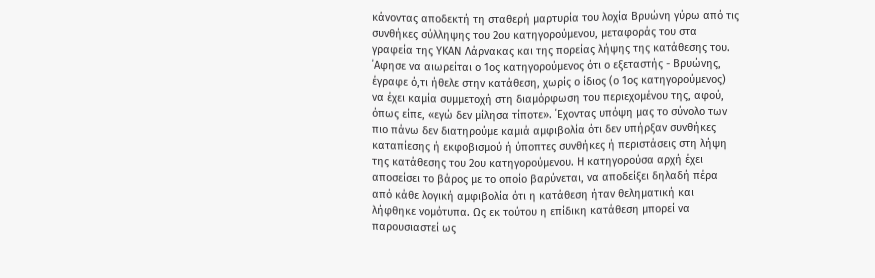κάνοντας αποδεκτή τη σταθερή μαρτυρία του λοχία Βρυώνη γύρω από τις συνθήκες σύλληψης του 2ου κατηγορούμενου, μεταφοράς του στα γραφεία της ΥΚΑΝ Λάρνακας και της πορείας λήψης της κατάθεσης του. ΄Αφησε να αιωρείται ο 1ος κατηγορούμενος ότι ο εξεταστής - Βρυώνης, έγραφε ό,τι ήθελε στην κατάθεση, χωρίς ο ίδιος (ο 1ος κατηγορούμενος) να έχει καμία συμμετοχή στη διαμόρφωση του περιεχομένου της, αφού, όπως είπε, «εγώ δεν μίλησα τίποτε». ΄Εχοντας υπόψη μας το σύνολο των πιο πάνω δεν διατηρούμε καμιά αμφιβολία ότι δεν υπήρξαν συνθήκες καταπίεσης ή εκφοβισμού ή ύποπτες συνθήκες ή περιστάσεις στη λήψη της κατάθεσης του 2ου κατηγορούμενου. Η κατηγορούσα αρχή έχει αποσείσει το βάρος με το οποίο βαρύνεται, να αποδείξει δηλαδή πέρα από κάθε λογική αμφιβολία ότι η κατάθεση ήταν θεληματική και λήφθηκε νομότυπα. Ως εκ τούτου η επίδικη κατάθεση μπορεί να παρουσιαστεί ως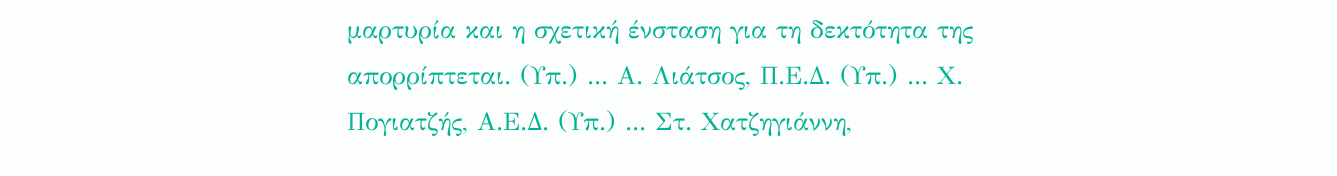μαρτυρία και η σχετική ένσταση για τη δεκτότητα της απορρίπτεται. (Υπ.) ... Α. Λιάτσος, Π.Ε.Δ. (Υπ.) ... Χ. Πογιατζής, Α.Ε.Δ. (Υπ.) ... Στ. Χατζηγιάννη,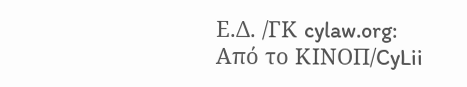Ε.Δ. /ΓΚ cylaw.org: Από το ΚΙΝOΠ/CyLii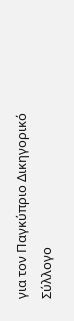για τον Παγκύπριο Δικηγορικό Σύλλογο